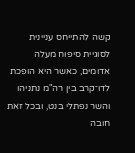קשה להתייחס עניינית לסוגיית סיפוח מעלה אדומים, כאשר היא הופכת לדו־קרב בין רה"מ נתניהו והשר נפתלי בנט, ובכל זאת חובה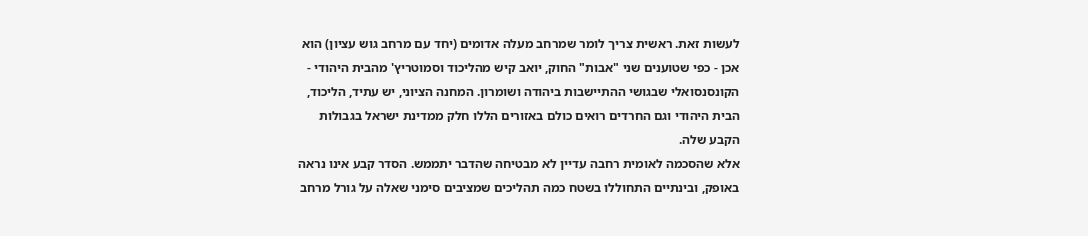לעשות זאת. ראשית צריך לומר שמרחב מעלה אדומים (יחד עם מרחב גוש עציון) הוא אכן - כפי שטוענים שני "אבות" החוק, יואב קיש מהליכוד וסמוטריץ' מהבית היהודי - הקונסנסואלי שבגושי ההתיישבות ביהודה ושומרון. המחנה הציוני, יש עתיד, הליכוד, הבית היהודי וגם החרדים רואים כולם באזורים הללו חלק ממדינת ישראל בגבולות הקבע שלה.
אלא שהסכמה לאומית רחבה עדיין לא מבטיחה שהדבר יתממש. הסדר קבע אינו נראה באופק, ובינתיים התחוללו בשטח כמה תהליכים שמציבים סימני שאלה על גורל מרחב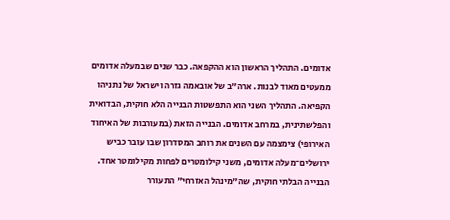אדומים. התהליך הראשון הוא ההקפאה. כבר שנים שבמעלה אדומים ממעטים מאוד לבנות. ארה"ב של אובאמה גזרה וישראל של נתניהו הקפיאה. התהליך השני הוא התפשטות הבנייה הלא חוקית, הבדואית והפלשתינית, במרחב אדומים. הבנייה הזאת (במעורבות של האיחוד האירופי) צימצמה עם השנים את רוחב המסדרון שבו עובר כביש ירושלים־מעלה אדומים, משני קילומטרים לפחות מקילומטר אחד. הבנייה הבלתי חוקית, שה"מינהל האזרחי" התעורר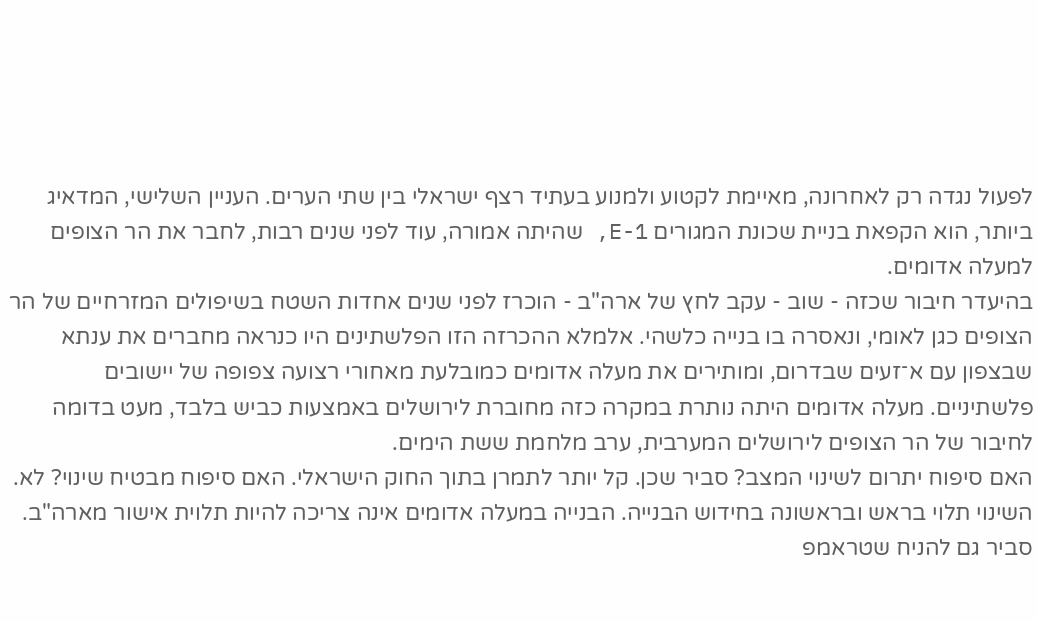לפעול נגדה רק לאחרונה, מאיימת לקטוע ולמנוע בעתיד רצף ישראלי בין שתי הערים. העניין השלישי, המדאיג ביותר, הוא הקפאת בניית שכונת המגורים E-1, שהיתה אמורה, עוד לפני שנים רבות, לחבר את הר הצופים למעלה אדומים.
בהיעדר חיבור שכזה - שוב - עקב לחץ של ארה"ב - הוכרז לפני שנים אחדות השטח בשיפולים המזרחיים של הר הצופים כגן לאומי, ונאסרה בו בנייה כלשהי. אלמלא ההכרזה הזו הפלשתינים היו כנראה מחברים את ענתא שבצפון עם א־זעים שבדרום, ומותירים את מעלה אדומים כמובלעת מאחורי רצועה צפופה של יישובים פלשתיניים. מעלה אדומים היתה נותרת במקרה כזה מחוברת לירושלים באמצעות כביש בלבד, מעט בדומה לחיבור של הר הצופים לירושלים המערבית, ערב מלחמת ששת הימים.
האם סיפוח יתרום לשינוי המצב? סביר שכן. קל יותר לתמרן בתוך החוק הישראלי. האם סיפוח מבטיח שינוי? לא. השינוי תלוי בראש ובראשונה בחידוש הבנייה. הבנייה במעלה אדומים אינה צריכה להיות תלוית אישור מארה"ב. סביר גם להניח שטראמפ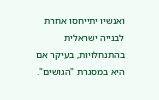ואנשיו יתייחסו אחרת לבנייה ישראלית בהתנחלויות, בעיקר אם היא במסגרת "הגושים".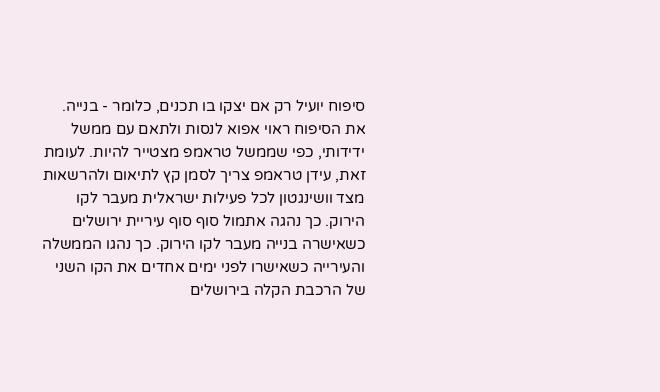סיפוח יועיל רק אם יצקו בו תכנים, כלומר - בנייה. את הסיפוח ראוי אפוא לנסות ולתאם עם ממשל ידידותי, כפי שממשל טראמפ מצטייר להיות. לעומת זאת, עידן טראמפ צריך לסמן קץ לתיאום ולהרשאות מצד וושינגטון לכל פעילות ישראלית מעבר לקו הירוק. כך נהגה אתמול סוף סוף עיריית ירושלים כשאישרה בנייה מעבר לקו הירוק. כך נהגו הממשלה והעירייה כשאישרו לפני ימים אחדים את הקו השני של הרכבת הקלה בירושלים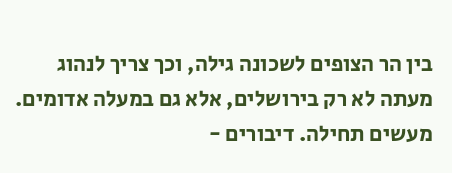בין הר הצופים לשכונה גילה, וכך צריך לנהוג מעתה לא רק בירושלים, אלא גם במעלה אדומים. מעשים תחילה. דיבורים -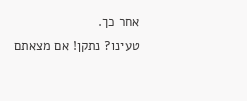אחר כך.
טעינו? נתקן! אם מצאתם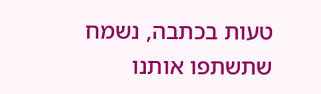טעות בכתבה, נשמח שתשתפו אותנו